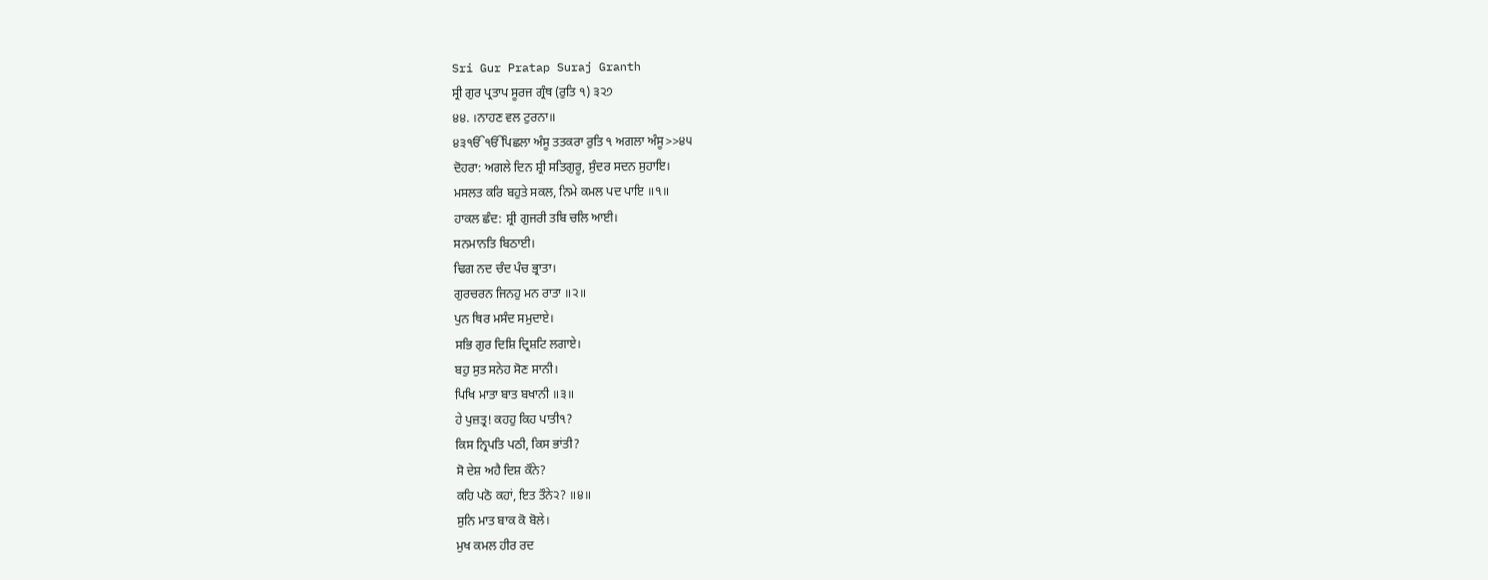Sri Gur Pratap Suraj Granth
ਸ੍ਰੀ ਗੁਰ ਪ੍ਰਤਾਪ ਸੂਰਜ ਗ੍ਰੰਥ (ਰੁਤਿ ੧) ੩੨੭
੪੪. ।ਨਾਹਣ ਵਲ ਟੁਰਨਾ॥
੪੩ੴੴਪਿਛਲਾ ਅੰਸੂ ਤਤਕਰਾ ਰੁਤਿ ੧ ਅਗਲਾ ਅੰਸੂ>>੪੫
ਦੋਹਰਾ: ਅਗਲੇ ਦਿਨ ਸ਼੍ਰੀ ਸਤਿਗੁਰੂ, ਸੁੰਦਰ ਸਦਨ ਸੁਹਾਇ।
ਮਸਲਤ ਕਰਿ ਬਹੁਤੇ ਸਕਲ, ਨਿਮੇ ਕਮਲ ਪਦ ਪਾਇ ॥੧॥
ਹਾਕਲ ਛੰਦ: ਸ਼੍ਰੀ ਗੁਜਰੀ ਤਬਿ ਚਲਿ ਆਈ।
ਸਨਮਾਨਤਿ ਬਿਠਾਈ।
ਢਿਗ ਨਦ ਚੰਦ ਪੰਚ ਭ੍ਰਾਤਾ।
ਗੁਰਚਰਨ ਜਿਨਹੁ ਮਨ ਰਾਤਾ ॥੨॥
ਪੁਨ ਥਿਰ ਮਸੰਦ ਸਮੁਦਾਏ।
ਸਭਿ ਗੁਰ ਦਿਸ਼ਿ ਦ੍ਰਿਸ਼ਟਿ ਲਗਾਏ।
ਬਹੁ ਸੁਤ ਸਨੇਹ ਸੋਣ ਸਾਨੀ।
ਪਿਖਿ ਮਾਤਾ ਬਾਤ ਬਖਾਨੀ ॥੩॥
ਹੇ ਪੁਜ਼ਤ੍ਰ! ਕਹਹੁ ਕਿਹ ਪਾਤੀ੧?
ਕਿਸ ਨ੍ਰਿਪਤਿ ਪਠੀ, ਕਿਸ ਭਾਂਤੀ?
ਸੋ ਦੇਸ਼ ਅਹੈ ਦਿਸ਼ ਕੌਨੇ?
ਕਹਿ ਪਠੋ ਕਹਾਂ, ਇਤ ਤੌਨੇ੨? ॥੪॥
ਸੁਨਿ ਮਾਤ ਬਾਕ ਕੋ ਬੋਲੇ।
ਮੁਖ ਕਮਲ ਹੀਰ ਰਦ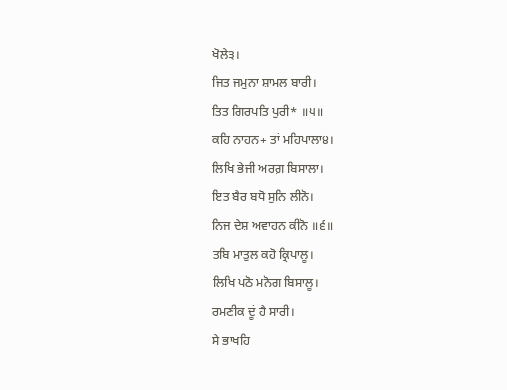ਖੋਲੇ੩।
ਜਿਤ ਜਮੁਨਾ ਸ਼ਾਮਲ ਬਾਰੀ।
ਤਿਤ ਗਿਰਪਤਿ ਪੁਰੀ* ॥੫॥
ਕਹਿ ਨਾਹਨ+ ਤਾਂ ਮਹਿਪਾਲਾ੪।
ਲਿਖਿ ਭੇਜੀ ਅਰਗ਼ ਬਿਸਾਲਾ।
ਇਤ ਬੈਰ ਬਧੋ ਸੁਨਿ ਲੀਨੋ।
ਨਿਜ ਦੇਸ਼ ਅਵਾਹਨ ਕੀਨੋ ॥੬॥
ਤਬਿ ਮਾਤੁਲ ਕਹੋ ਕ੍ਰਿਪਾਲੂ।
ਲਿਖਿ ਪਠੋ ਮਨੋਗ ਬਿਸਾਲੂ।
ਰਮਣੀਕ ਦੂਂ ਹੈ ਸਾਰੀ।
ਸੇ ਭਾਖਹਿ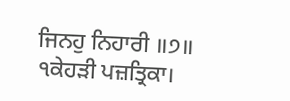ਜਿਨਹੁ ਨਿਹਾਰੀ ॥੭॥
੧ਕੇਹੜੀ ਪਜ਼ਤ੍ਰਿਕਾ।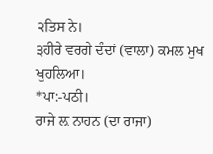੨ਤਿਸ ਨੇ।
੩ਹੀਰੇ ਵਰਗੇ ਦੰਦਾਂ (ਵਾਲਾ) ਕਮਲ ਮੁਖ ਖੁਹਲਿਆ।
*ਪਾ:-ਪਠੀ।
ਰਾਜੇ ਲ਼ ਨਾਹਨ (ਦਾ ਰਾਜਾ)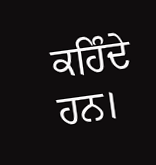ਕਹਿੰਦੇ ਹਨ।